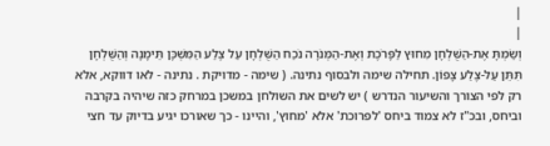|
|
וְשַׂמְתָּ אֶת-הַשֻּׁלְחָן מִחוּץ לַפָּרֹכֶת וְאֶת-הַמְּנֹרָה נֹכַח הַשֻּׁלְחָן עַל צֶלַע הַמִּשְׁכָּן תֵּימָנָה וְהַשֻּׁלְחָן תִּתֵּן עַל-צֶלַע צָפוֹן. תחילה שימה ולבסוף נתינה. ( שימה - מדויקת . נתינה - לאו דווקא, אלא רק לפי הצורך והשיעור הנדרש ) יש לשים את השולחן במשכן במרחק כזה שיהיה בקרבה וביחס, ובכ"ז לא צמוד ביחס 'לפרוכת' אלא 'מחוץ', והיינו - כך שאורכו יגיע בדיוק עד חצי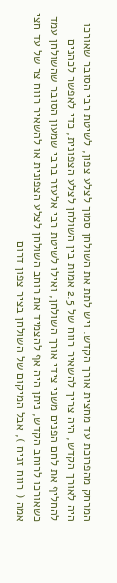המרחק מהפרוכת עד מחצית אורך הקדש. ויש לתת את השולחן סמוך לצלע צפון, לשיטת רבי הסובר שאורכו היה לאורך הקדש, היה צריך להשאיר רווח של 2.5 אמות בין השולחן לצלע הצפונית, כדי לאפשר לכהנים להחליף את לחם הפנים משני צידי אורך השולחן, ואילו לשיטת רבי אלעזר ברבי שמעון הסובר שהשולחן עמד כשאורכו לרוחב הקדש, ניתן היה אף להצמיד את רוחב השולחן לצלע הצפונית או להשאיר רווח צר של עד חצי אמה ( רווח זניח ), אבל המיקום של השולחן בציר צפון דרום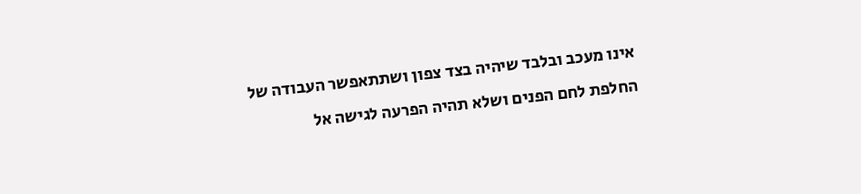אינו מעכב ובלבד שיהיה בצד צפון ושתתאפשר העבודה של החלפת לחם הפנים ושלא תהיה הפרעה לגישה אל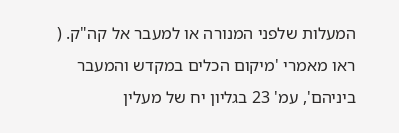המעלות שלפני המנורה או למעבר אל קה"ק. ( ראו מאמרי 'מיקום הכלים במקדש והמעבר ביניהם', עמ' 23 בגליון יח של מעלין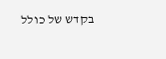בקדש של כולל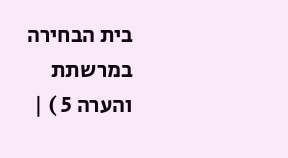בית הבחירה במרשתת והערה 5 ) |